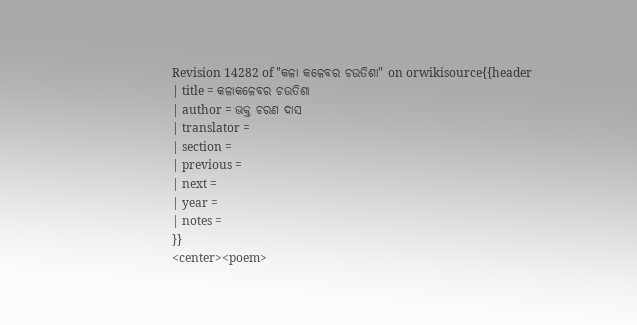Revision 14282 of "କଳା କଳେବର ଚଉତିଶା" on orwikisource{{header
| title = କଳାକଳେବର ଚଉତିଶା
| author = ଭକ୍ତ ଚରଣ ଦାସ
| translator =
| section =
| previous =
| next =
| year =
| notes =
}}
<center><poem>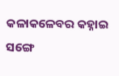କଳାକଳେବର କହ୍ନାଇ ସଙ୍ଗେ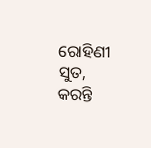ରୋହିଣୀ ସୁତ,
କରନ୍ତି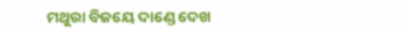ମଥୁରା ବିଜୟେ ଦାଣ୍ଡେ ଦେଖ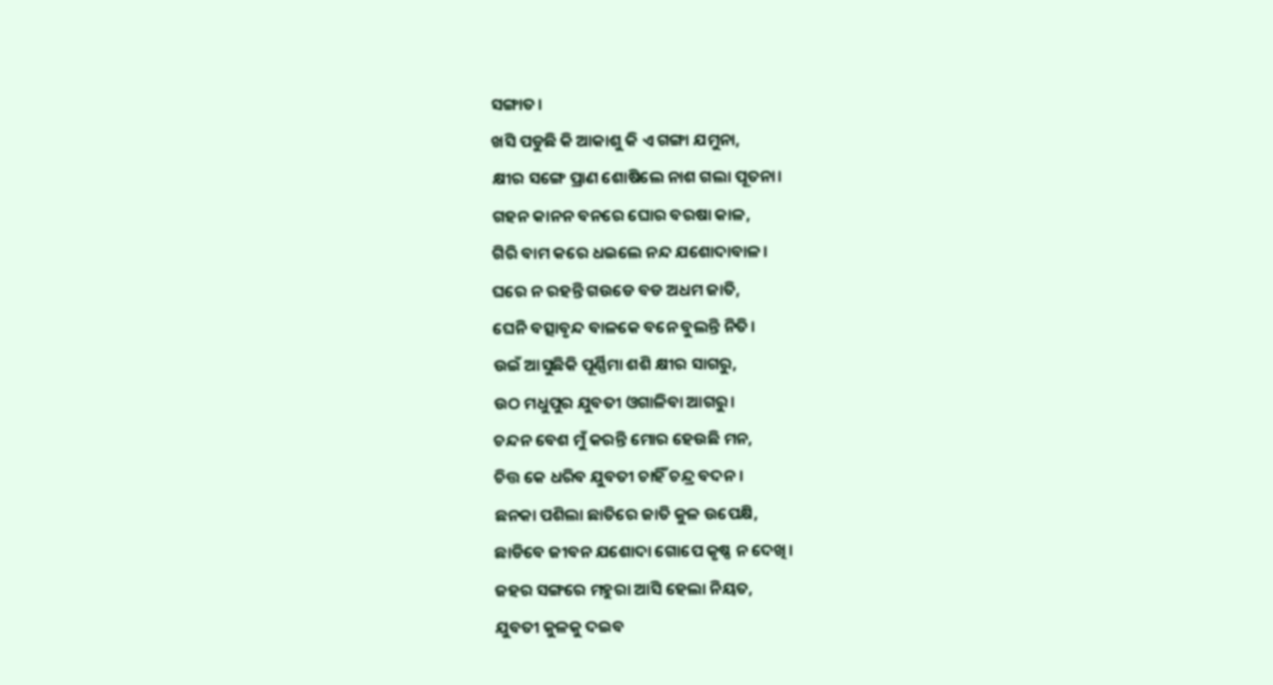ସଙ୍ଗାତ।
ଖସି ପଡୁଛି କି ଆକାଶୁ କି ଏ ଗଙ୍ଗା ଯମୁନା,
କ୍ଷୀର ସଙ୍ଗେ ପ୍ରାଣ ଶୋଷିଲେ ନାଶ ଗଲା ପୂତନା।
ଗହନ କାନନ ବନରେ ଘୋର ବରଷା କାଳ,
ଗିରି ବାମ କରେ ଧଇଲେ ନନ୍ଦ ଯଶୋଦାବାଳ।
ଘରେ ନ ରହନ୍ତି ଗଉଡେ ବଡ ଅଧମ ଜାତି,
ଘେନି ବତ୍ସାବୃନ୍ଦ ବାଳକେ ବନେ ବୁଲନ୍ତି ନିତି।
ଉଇଁ ଆସୁଛିକି ପୂର୍ଣ୍ଣିମା ଶଶି କ୍ଷୀର ସାଗରୁ,
ଉଠ ମଧୁପୁର ଯୁବତୀ ଓଗାଳିବା ଆଗରୁ।
ଚନ୍ଦନ ବେଶ ମୁଁ କରନ୍ତି ମୋର ହେଉଛି ମନ,
ଚିତ୍ତ କେ ଧରିବ ଯୁବତୀ ଚାହିଁ ଚନ୍ଦ୍ର ବଦନ।
ଛନକା ପଶିଲା ଛାତିରେ ଜାତି କୁଳ ଉପେକ୍ଷି,
ଛାଡିବେ ଜୀବନ ଯଶୋଦା ଗୋପେ କୃଷ୍ଣ ନ ଦେଖି।
ଜହର ସଙ୍ଗରେ ମହୁରା ଆସି ହେଲା ନିୟତ,
ଯୁବତୀ କୁଳକୁ ଦଇବ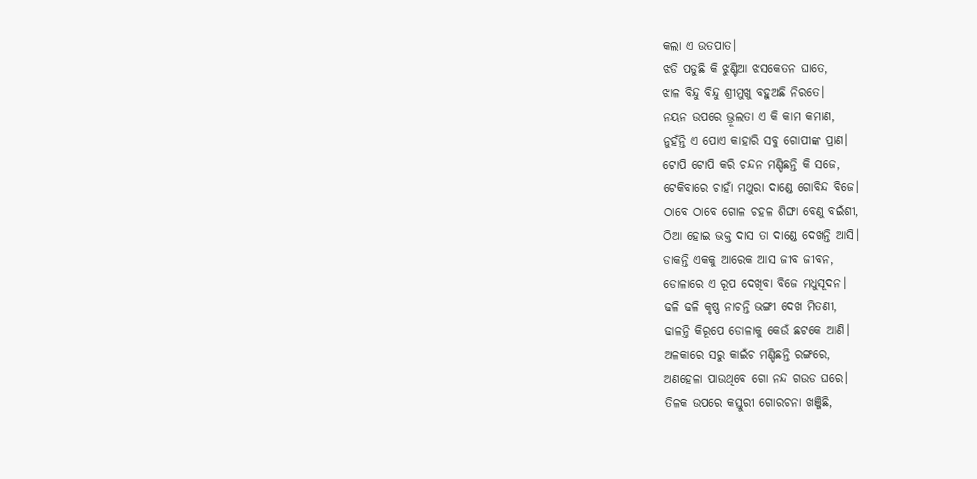କଲା ଏ ଉତପାତ।
ଝଡି ପଡୁଛି କି ଝୁଣ୍ଟିଆ ଝସକେତନ ଘାତେ,
ଝାଳ ବିନ୍ଦୁ ବିନ୍ଦୁ ଶ୍ରୀମୁଖୁ ବହୁଅଛି ନିରତେ।
ନୟନ ଉପରେ ଭ୍ରୂଲତା ଏ କି କାମ କମାଣ,
ନୁହଁନ୍ତି ଏ ପୋଏ କାହାରି ସବୁ ଗୋପୀଙ୍କ ପ୍ରାଣ।
ଟୋପି ଟୋପି କରି ଚନ୍ଦନ ମଣ୍ଡିଛନ୍ତି କି ସଜେ,
ଟେକିବାରେ ଚାହାଁ ମଥୁରା ଦାଣ୍ଡେ ଗୋବିନ୍ଦ ବିଜେ।
ଠାବେ ଠାବେ ଗୋଳ ଚହଳ ଶିଙ୍ଘା ବେଣୁ ବଇଁଶୀ,
ଠିଆ ହୋଇ ଭକ୍ତ ଦାସ ତା ଦାଣ୍ଡେ ଦେଖନ୍ତି ଆସି।
ଡାକନ୍ତି ଏକକୁ ଆରେକ ଆସ ଜୀବ ଜୀବନ,
ଡୋଳାରେ ଏ ରୂପ ଦେଖିବା ବିଜେ ମଧୁସୂଦନ।
ଢଳି ଢଳି କୃଷ୍ଣ ନାଚନ୍ତି ଭଙ୍ଗୀ ଦେଖ ମିତଣୀ,
ଢାଳନ୍ତି କିରୂପେ ଡୋଳାକୁ କେଉଁ ଛଟକେ ଆଣି।
ଅଳକାରେ ସରୁ କାଇଁଚ ମଣ୍ଡିଛନ୍ତି ରଙ୍ଗରେ,
ଅଣହେଳା ପାଉଥିବେ ଗୋ ନନ୍ଦ ଗଉଡ ଘରେ।
ତିଳକ ଉପରେ କସ୍ତୁରୀ ଗୋରଚନା ଖଞ୍ଜିଛି,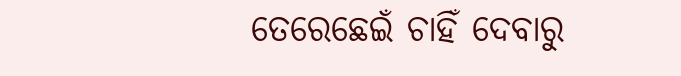ତେରେଛେଇଁ ଚାହିଁ ଦେବାରୁ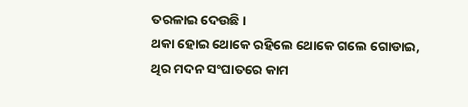ତରଳାଇ ଦେଉଛି।
ଥକା ହୋଇ ଥୋକେ ରହିଲେ ଥୋକେ ଗଲେ ଗୋଡାଇ,
ଥିର ମଦନ ସଂଘାତରେ କାମ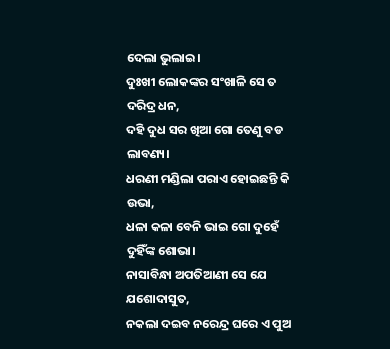ଦେଲା ଭୁଲାଇ।
ଦୁଃଖୀ ଲୋକଙ୍କର ସଂଖାଳି ସେ ତ ଦରିଦ୍ର ଧନ,
ଦହି ଦୁଧ ସର ଖିଆ ଗୋ ତେଣୁ ବଡ ଲାବଣ୍ୟ।
ଧରଣୀ ମଣ୍ଡିଲା ପରାଏ ହୋଇଛନ୍ତି କି ଉଭା,
ଧଳା କଳା ବେନି ଭାଇ ଗୋ ଦୁହେଁ ଦୁହିଁଙ୍କ ଶୋଭା।
ନାସାବିନ୍ଧା ଅପତିଆଣୀ ସେ ଯେ ଯଶୋଦାସୁତ,
ନକଲା ଦଇବ ନରେନ୍ଦ୍ର ଘରେ ଏ ପୁଅ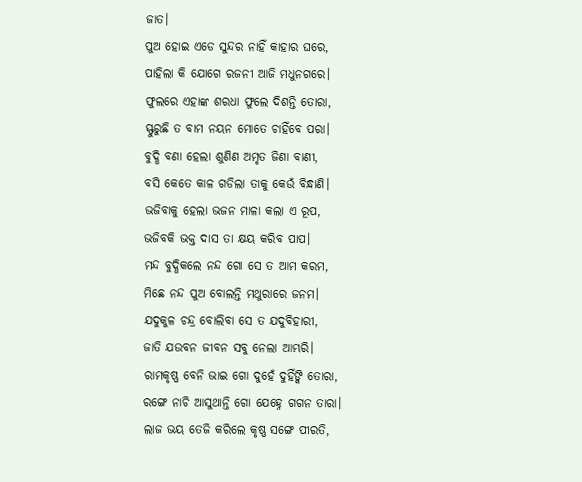ଜାତ।
ପୁଅ ହୋଇ ଏଡେ ସୁନ୍ଦର ନାହିଁ କାହାର ଘରେ,
ପାହିଲା କି ଯୋଗେ ରଜନୀ ଆଜି ମଧୁନଗରେ।
ଫୁଲରେ ଏହାଙ୍କ ଶରଧା ଫୁଲେ ଦିଶନ୍ତି ତୋରା,
ସ୍ଫୁରୁଛି ତ ବାମ ନୟନ ମୋତେ ଚାହିଁବେ ପରା।
ବୁଦ୍ଧି ବଣା ହେଲା ଶୁଣିଣ ଅମୃତ ଜିଣା ବାଣୀ,
ବସି କେତେ କାଳ ଗଡିଲା ତାକୁ କେଉଁ ବିନ୍ଧାଣି।
ଭଜିବାକୁ ହେଲା ଭଜନ ମାଳା କଲା ଏ ରୂପ,
ଭଜିବକି ଭକ୍ତ ଦାସ ତା କ୍ଷୟ କରିବ ପାପ।
ମନ୍ଦ ବୁଦ୍ଧିକଲେ ନନ୍ଦ ଗୋ ସେ ତ ଆମ କରମ,
ମିଛେ ନନ୍ଦ ପୁଅ ବୋଲନ୍ତି ମଥୁରାରେ ଜନମ।
ଯଦୁକୁଳ ଚନ୍ଦ୍ର ବୋଲିବା ସେ ତ ଯଦୁବିହାରୀ,
ଜାତି ଯଉବନ ଜୀବନ ସବୁ ନେଲା ଆମ୍ଭରି।
ରାମକୃଷ୍ଣ ବେନି ଭାଇ ଗୋ ଦୁହେଁ ଦୁହିଁଙ୍କି ତୋରା,
ରଙ୍ଗେ ନାଚି ଆସୁଥାନ୍ତି ଗୋ ଯେହ୍ନେ ଗଗନ ତାରା।
ଲାଜ ଭୟ ତେଜି କରିଲେ କୃଷ୍ଣ ସଙ୍ଗେ ପୀରତି,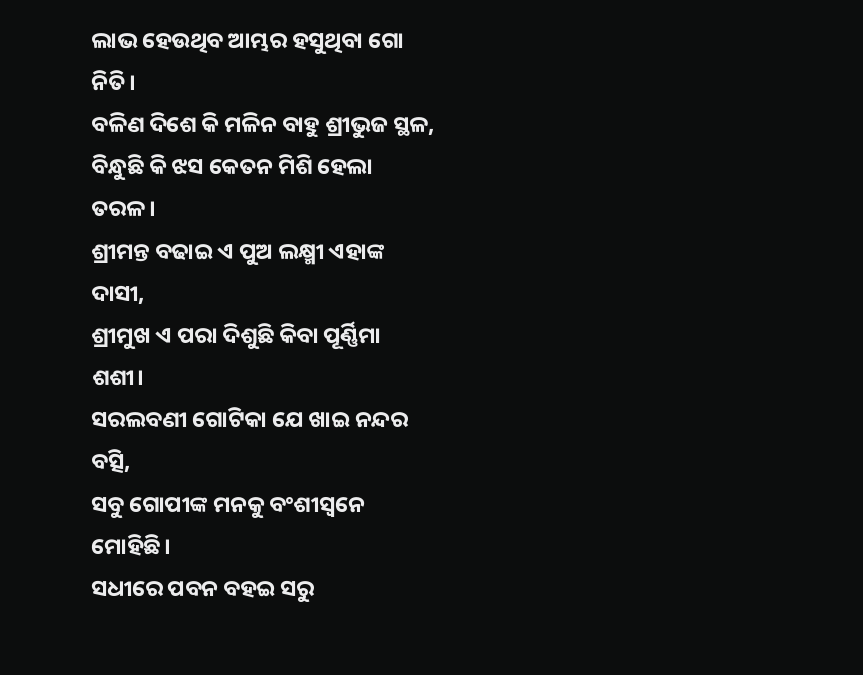ଲାଭ ହେଉଥିବ ଆମ୍ଭର ହସୁଥିବା ଗୋ ନିତି।
ବଳିଣ ଦିଶେ କି ମଳିନ ବାହୁ ଶ୍ରୀଭୁଜ ସ୍ଥଳ,
ବିନ୍ଧୁଛି କି ଝସ କେତନ ମିଶି ହେଲା ତରଳ।
ଶ୍ରୀମନ୍ତ ବଢାଇ ଏ ପୁଅ ଲକ୍ଷ୍ମୀ ଏହାଙ୍କ ଦାସୀ,
ଶ୍ରୀମୁଖ ଏ ପରା ଦିଶୁଛି କିବା ପୂର୍ଣ୍ଣିମା ଶଶୀ।
ସରଲବଣୀ ଗୋଟିକା ଯେ ଖାଇ ନନ୍ଦର ବତ୍ସି,
ସବୁ ଗୋପୀଙ୍କ ମନକୁ ବଂଶୀସ୍ଵନେ ମୋହିଛି।
ସଧୀରେ ପବନ ବହଇ ସରୁ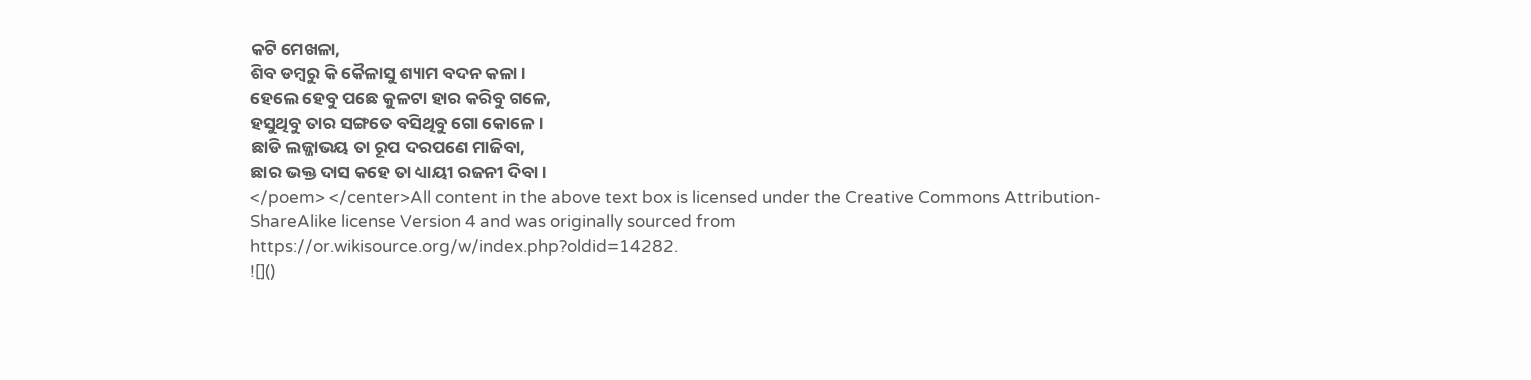କଟି ମେଖଳା,
ଶିବ ଡମ୍ବରୁ କି କୈଳାସୁ ଶ୍ୟାମ ବଦନ କଳା।
ହେଲେ ହେବୁ ପଛେ କୁଳଟା ହାର କରିବୁ ଗଳେ,
ହସୁଥିବୁ ତାର ସଙ୍ଗତେ ବସିଥିବୁ ଗୋ କୋଳେ।
ଛାଡି ଲଜ୍ଜାଭୟ ତା ରୂପ ଦରପଣେ ମାଜିବା,
ଛାର ଭକ୍ତ ଦାସ କହେ ତା ଧ୍ୟାୟୀ ରଜନୀ ଦିବା।
</poem> </center>All content in the above text box is licensed under the Creative Commons Attribution-ShareAlike license Version 4 and was originally sourced from https://or.wikisource.org/w/index.php?oldid=14282.
![]()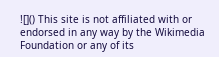![]() This site is not affiliated with or endorsed in any way by the Wikimedia Foundation or any of its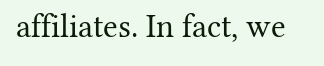affiliates. In fact, we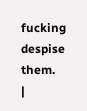fucking despise them.
|